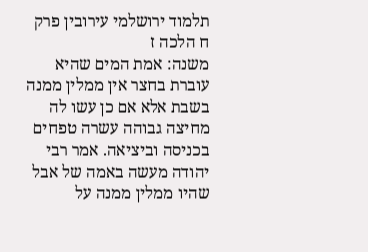תלמוד ירושלמי עירובין פרק ח הלכה ז
משנה: אמת המים שהיא עוברת בחצר אין ממלין ממנה בשבת אלא אם כן עשו לה מחיצה גבוהה עשרה טפחים בכניסה וביציאה. אמר רבי יהודה מעשה באמה של אבל שהיו ממלין ממנה על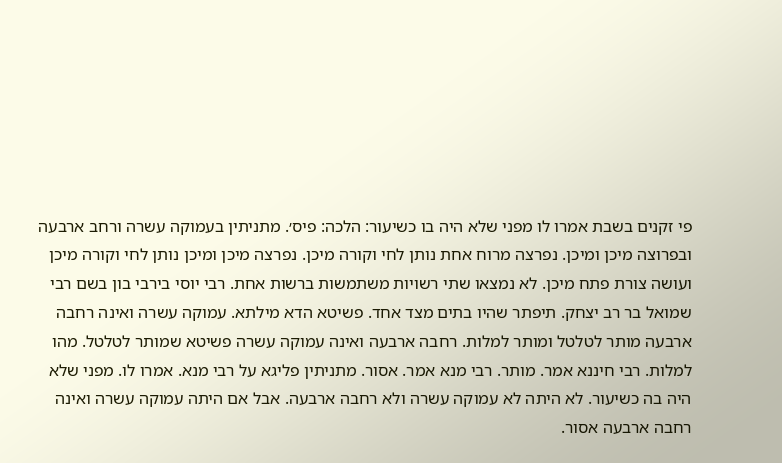פי זקנים בשבת אמרו לו מפני שלא היה בו כשיעור: הלכה: פיס׳. מתניתין בעמוקה עשרה ורחב ארבעה ובפרוצה מיכן ומיכן. נפרצה מרוח אחת נותן לחי וקורה מיכן. נפרצה מיכן ומיכן נותן לחי וקורה מיכן ועושה צורת פתח מיכן. לא נמצאו שתי רשויות משתמשות ברשות אחת. רבי יוסי בירבי בון בשם רבי שמואל בר רב יצחק. תיפתר שהיו בתים מצד אחד. פשיטא הדא מילתא. עמוקה עשרה ואינה רחבה ארבעה מותר לטלטל ומותר למלות. רחבה ארבעה ואינה עמוקה עשרה פשיטא שמותר לטלטל. מהו למלות. רבי חיננא אמר. מותר. רבי מנא אמר. אסור. מתניתין פליגא על רבי מנא. אמרו לו. מפני שלא היה בה כשיעור. לא היתה לא עמוקה עשרה ולא רחבה ארבעה. אבל אם היתה עמוקה עשרה ואינה רחבה ארבעה אסור.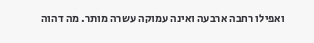ואפילו רחבה ארבעה ואינה עמוקה עשרה מותר. מה דהוה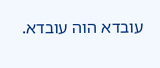עובדא הוה עובדא.